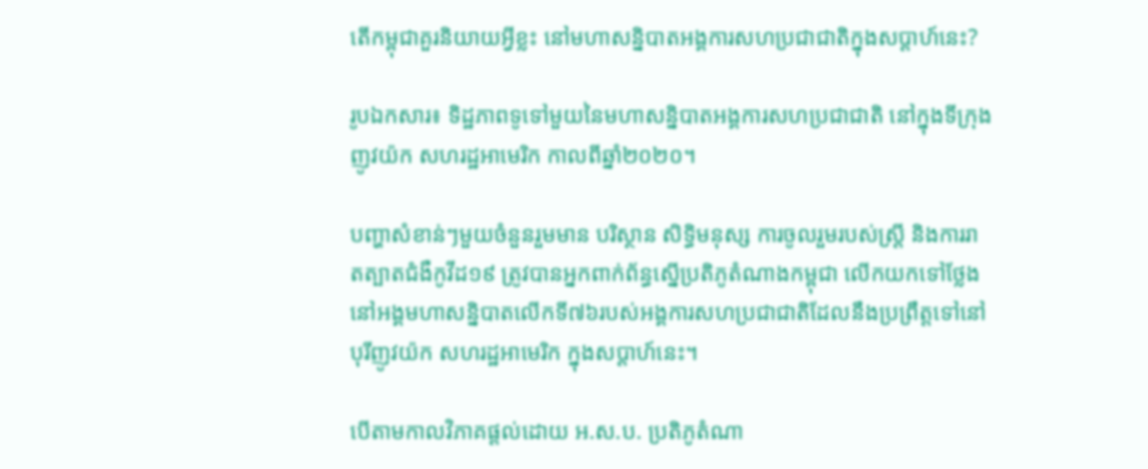តើកម្ពុជាគួរនិយាយអ្វីខ្លះ នៅមហាសន្និបាតអង្គការសហប្រជាជាតិក្នុងសប្ដាហ៍នេះ?

រូបឯកសារ៖ ទិដ្ឋភាពទូទៅមួយនៃមហាសន្និបាតអង្គការសហប្រជាជាតិ នៅក្នុងទីក្រុងញូវយ៉ក សហរដ្ឋអាមេរិក កាលពីឆ្នាំ២០២០។

បញ្ហាសំខាន់ៗមួយចំនួនរួមមាន បរិស្ថាន សិទ្ធិមនុស្ស ការចូលរួមរបស់ស្ត្រី និងការរាតត្បាតជំងឺកូវីដ១៩ ត្រូវបានអ្នកពាក់ព័ន្ធស្នើប្រតិភូតំណាងកម្ពុជា លើកយកទៅថ្លែងនៅអង្គមហាសន្និបាតលើកទី៧៦របស់អង្គការសហប្រជាជាតិដែលនឹងប្រព្រឹត្តទៅនៅបុរីញូវយ៉ក សហរដ្ឋអាមេរិក ក្នុងសប្ដាហ៍នេះ។

បើតាមកាលវិភាគផ្ដល់ដោយ អ.ស.ប. ប្រតិភូតំណា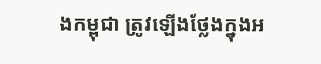ងកម្ពុជា ត្រូវឡើងថ្លែងក្នុងអ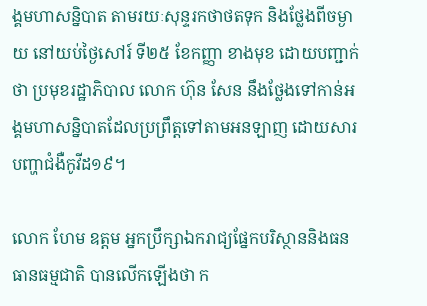ង្គមហាសន្និបាត តាមរយៈសុន្ទរកថាថតទុក និងថ្លែងពីចម្ងាយ នៅយប់ថ្ងៃសៅរ៍ ទី២៥ ខែកញ្ញា ខាងមុខ ដោយបញ្ជាក់ថា ប្រមុខរដ្ឋាភិបាល លោក ហ៊ុន សែន នឹងថ្លែងទៅកាន់អង្គមហាសន្និបាតដែលប្រព្រឹត្តទៅតាមអនឡាញ ដោយសារបញ្ហាជំងឺកូវីដ១៩។

លោក ហែម ឧត្ដម អ្នកប្រឹក្សាឯករាជ្យផ្នែកបរិស្ថាននិងធនធានធម្មជាតិ បានលើកឡើងថា ក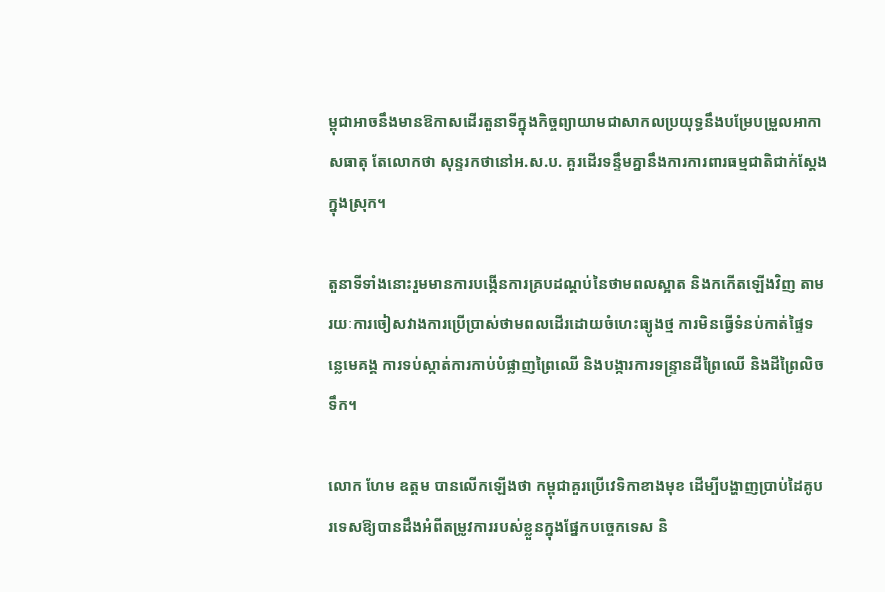ម្ពុជាអាចនឹងមានឱកាសដើរតួនាទីក្នុងកិច្ចព្យាយាមជាសាកលប្រយុទ្ធនឹងបម្រែបម្រួលអាកាសធាតុ តែលោកថា សុន្ទរកថានៅអ.ស.ប. គួរដើរទន្ទឹមគ្នានឹងការការពារធម្មជាតិជាក់ស្ដែងក្នុងស្រុក។

តួនាទីទាំងនោះរួមមានការបង្កើនការគ្របដណ្ដប់នៃថាមពលស្អាត និងកកើតឡើងវិញ តាមរយៈការចៀសវាងការប្រើប្រាស់ថាមពលដើរដោយចំហេះធ្យូងថ្ម ការមិនធ្វើទំនប់កាត់ផ្ទៃទន្លេមេគង្គ ការទប់ស្កាត់ការកាប់បំផ្លាញព្រៃឈើ និងបង្ការការទន្ទ្រានដីព្រៃឈើ និងដីព្រៃលិចទឹក។

លោក ហែម ឧត្ដម បានលើកឡើងថា កម្ពុជាគួរប្រើវេទិកាខាងមុខ ដើម្បីបង្ហាញប្រាប់ដៃគូបរទេសឱ្យបានដឹងអំពីតម្រូវការរបស់ខ្លួនក្នុងផ្នែកបច្ចេកទេស និ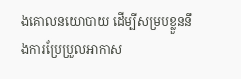ងគោលនយោបាយ ដើម្បីសម្របខ្លួននឹងការប្រែប្រួលអាកាស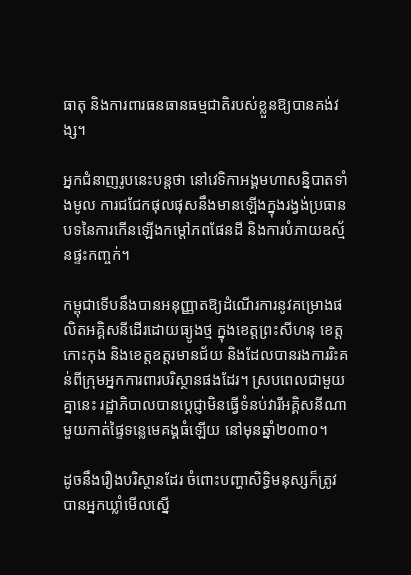ធាតុ និងការពារធនធានធម្មជាតិរបស់ខ្លួនឱ្យបានគង់វង្ស។

អ្នកជំនាញរូបនេះបន្តថា នៅវេទិកាអង្គមហាសន្និបាតទាំងមូល ការជជែកផុលផុសនឹងមានឡើងក្នុងរង្វង់ប្រធានបទនៃការកើនឡើងកម្ដៅភពផែនដី និងការបំភាយឧស្ម័នផ្ទះកញ្ចក់។

កម្ពុជាទើបនឹងបានអនុញ្ញាតឱ្យដំណើរការនូវគម្រោងផលិតអគ្គិសនីដើរដោយធ្យូងថ្ម ក្នុងខេត្តព្រះសីហនុ ខេត្តកោះកុង និងខេត្តឧត្ដរមានជ័យ និងដែលបានរងការរិះគន់ពីក្រុមអ្នកការពារបរិស្ថានផងដែរ។ ស្របពេលជាមួយគ្នានេះ រដ្ឋាភិបាលបានប្ដេជ្ញាមិនធ្វើទំនប់វារីអគ្គិសនីណាមួយកាត់ផ្ទៃទន្លេមេគង្គធំឡើយ នៅមុនឆ្នាំ២០៣០។

ដូចនឹងរឿងបរិស្ថានដែរ ចំពោះបញ្ហាសិទ្ធិមនុស្សក៏ត្រូវបានអ្នកឃ្លាំមើលស្នើ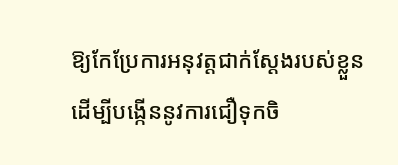ឱ្យកែប្រែការអនុវត្តជាក់ស្ដែងរបស់ខ្លួន ដើម្បីបង្កើននូវការជឿទុកចិ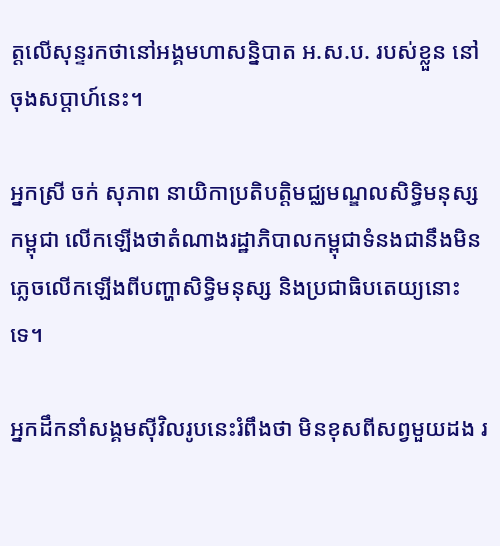ត្តលើសុន្ទរកថានៅអង្គមហាសន្និបាត អ.ស.ប. របស់ខ្លួន នៅចុងសប្ដាហ៍នេះ។

អ្នកស្រី ចក់ សុភាព នាយិកាប្រតិបត្តិមជ្ឈមណ្ឌលសិទ្ធិមនុស្សកម្ពុជា លើកឡើងថាតំណាងរដ្ឋាភិបាលកម្ពុជាទំនងជានឹងមិនភ្លេចលើកឡើងពីបញ្ហាសិទ្ធិមនុស្ស និងប្រជាធិបតេយ្យនោះទេ។

អ្នកដឹកនាំសង្គមស៊ីវិលរូបនេះរំពឹងថា មិនខុសពីសព្វមួយដង រ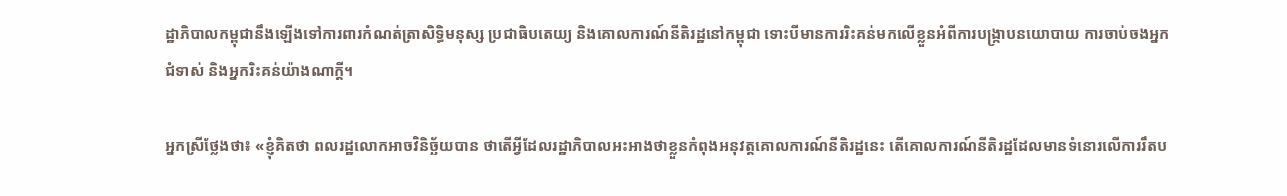ដ្ឋាភិបាលកម្ពុជានឹងឡើងទៅការពារកំណត់ត្រាសិទ្ធិមនុស្ស ប្រជាធិបតេយ្យ និងគោលការណ៍នីតិរដ្ឋនៅកម្ពុជា ទោះបីមានការរិះគន់មកលើខ្លួនអំពីការបង្ក្រាបនយោបាយ ការចាប់ចងអ្នកជំទាស់ និងអ្នករិះគន់យ៉ាងណាក្ដី។

អ្នកស្រីថ្លែងថា៖ «ខ្ញុំគិតថា ពលរដ្ឋលោកអាចវិនិច្ឆ័យបាន ថាតើអ្វីដែលរដ្ឋាភិបាលអះអាងថាខ្លួនកំពុងអនុវត្តគោលការណ៍នីតិរដ្ឋនេះ តើគោលការណ៍នីតិរដ្ឋដែលមានទំនោរលើការរឹតប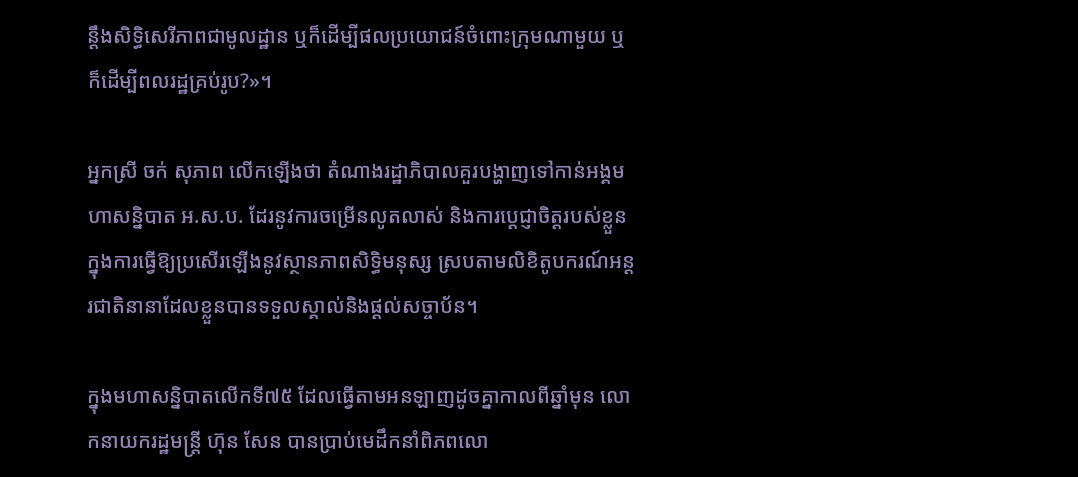ន្តឹងសិទ្ធិសេរីភាពជាមូលដ្ឋាន ឬក៏ដើម្បីផលប្រយោជន៍ចំពោះក្រុមណាមួយ ឬក៏ដើម្បីពលរដ្ឋគ្រប់រូប?»។

អ្នកស្រី ចក់ សុភាព លើកឡើងថា តំណាងរដ្ឋាភិបាលគួរបង្ហាញទៅកាន់អង្គមហាសន្និបាត អ.ស.ប. ដែរនូវការចម្រើនលូតលាស់ និងការប្ដេជ្ញាចិត្តរបស់ខ្លួន ក្នុងការធ្វើឱ្យប្រសើរឡើងនូវស្ថានភាពសិទ្ធិមនុស្ស ស្របតាមលិខិតូបករណ៍អន្តរជាតិនានាដែលខ្លួនបានទទួលស្គាល់និងផ្ដល់សច្ចាប័ន។

ក្នុងមហាសន្និបាតលើកទី៧៥ ដែលធ្វើតាមអនឡាញដូចគ្នាកាលពីឆ្នាំមុន លោកនាយករដ្ឋមន្រ្តី ហ៊ុន សែន បានប្រាប់មេដឹកនាំពិភពលោ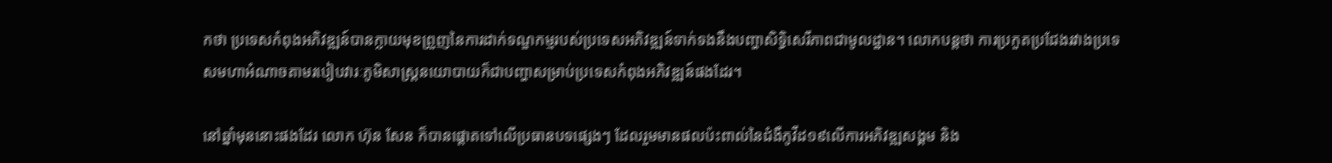កថា ប្រទេសកំពុងអភិវឌ្ឍន៍បានក្លាយមុខព្រួញនៃការដាក់ទណ្ឌកម្មរបស់ប្រទេសអភិវឌ្ឍន៍ទាក់ទងនឹងបញ្ហាសិទ្ធិសេរីភាពជាមូលដ្ឋាន។ លោកបន្តថា ការប្រកួតប្រជែងរវាងប្រទេសមហាអំណាចតាមរបៀបវារៈភូមិសាស្រ្តនយោបាយក៏ជាបញ្ហាសម្រាប់ប្រទេសកំពុងអភិវឌ្ឍន៍ផងដែរ។

នៅឆ្នាំមុននោះផងដែរ លោក ហ៊ុន សែន ក៏បានផ្តោតទៅលើប្រធានបទផ្សេងៗ ដែលរួមមានផលប៉ះពាល់នៃជំងឺកូវីដ១៩លើការអភិវឌ្ឍសង្គម និង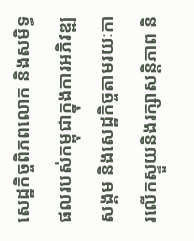សេដ្ឋកិច្ចពិភពលោក និងសមិទ្ធផលរបស់កម្ពុជាក្នុងការអភិវឌ្ឍសង្គម និងសេដ្ឋកិច្ចតាមរយៈការលើកស្ទួយនិងរក្សាសន្តិភាព និ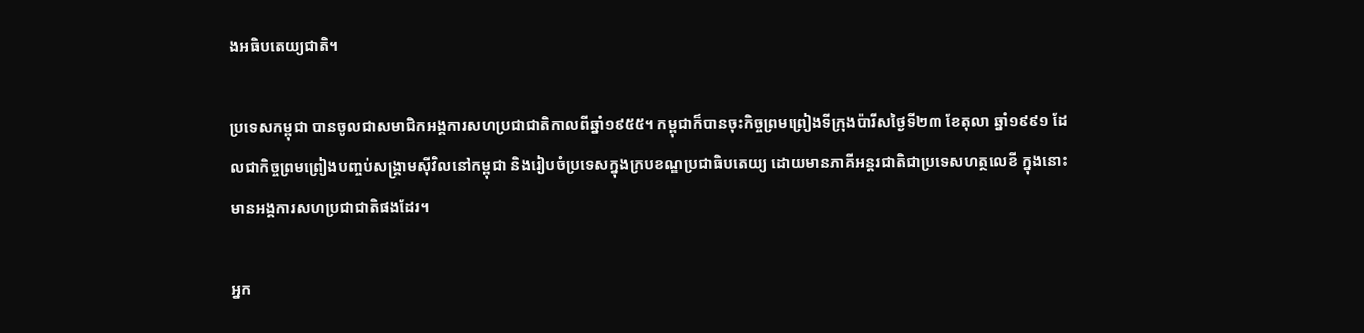ងអធិបតេយ្យជាតិ។

ប្រទេសកម្ពុជា បានចូលជាសមាជិកអង្គការសហប្រជាជាតិកាលពីឆ្នាំ១៩៥៥។ កម្ពុជាក៏បានចុះកិច្ចព្រមព្រៀងទីក្រុងប៉ារីសថ្ងៃទី២៣ ខែតុលា ឆ្នាំ១៩៩១ ដែលជាកិច្ចព្រមព្រៀងបញ្ចប់សង្រ្គាមស៊ីវិលនៅកម្ពុជា និងរៀបចំប្រទេសក្នុងក្របខណ្ឌប្រជាធិបតេយ្យ ដោយមានភាគីអន្តរជាតិជាប្រទេសហត្ថលេខី ក្នុងនោះមានអង្គការសហប្រជាជាតិផងដែរ។

អ្នក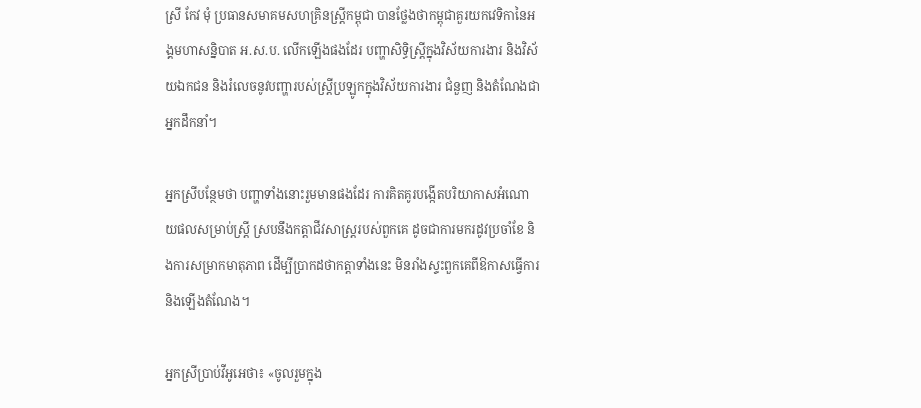ស្រី កែវ មុំ ប្រធានសមាគមសហគ្រិនស្ត្រីកម្ពុជា បានថ្លែងថាកម្ពុជាគួរយកវេទិកានៃអង្គមហាសន្និបាត អ.ស.ប. លើកឡើងផងដែរ បញ្ហាសិទ្ធិស្ត្រីក្នុងវិស័យការងារ និងវិស័យឯកជន និងរំលេចនូវបញ្ហារបស់ស្ត្រីប្រឡូកក្នុងវិស័យការងារ ជំនួញ និងតំណែងជាអ្នកដឹកនាំ។

អ្នកស្រីបន្ថែមថា បញ្ហាទាំងនោះរួមមានផងដែរ ការគិតគូរបង្កើតបរិយាកាសអំណោយផលសម្រាប់ស្ត្រី ស្របនឹងកត្តាជីវសាស្ត្ររបស់ពួកគេ ដូចជាការមករដូវប្រចាំខែ និងការសម្រាកមាតុភាព ដើម្បីប្រាកដថាកត្តាទាំងនេះ មិនរាំងស្ទះពួកគេពីឱកាសធ្វើការ និងឡើងតំណែង។

អ្នកស្រីប្រាប់វីអូអេថា៖ «ចូលរួមក្នុង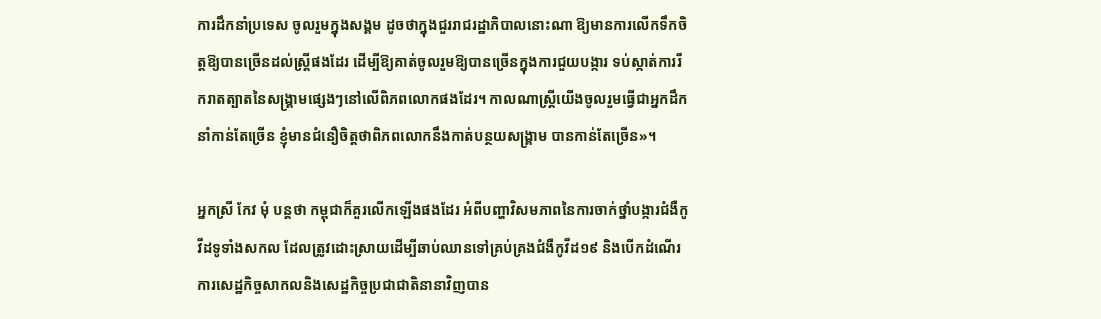ការដឹកនាំប្រទេស ចូលរួមក្នុងសង្គម ដូចថាក្នុងជួររាជរដ្ឋាភិបាលនោះណា ឱ្យមានការលើកទឹកចិត្តឱ្យបានច្រើនដល់ស្ត្រីផងដែរ ដើម្បីឱ្យគាត់ចូលរួមឱ្យបានច្រើនក្នុងការជួយបង្ការ ទប់ស្កាត់ការរីករាតត្បាតនៃសង្គ្រាមផ្សេងៗនៅលើពិភពលោកផងដែរ។ កាលណាស្ត្រីយើងចូលរួមធ្វើជាអ្នកដឹកនាំកាន់តែច្រើន ខ្ញុំមានជំនឿចិត្តថាពិភពលោកនឹងកាត់បន្ថយសង្គ្រាម បានកាន់តែច្រើន»។

អ្នកស្រី កែវ មុំ បន្តថា កម្ពុជាក៏គួរលើកឡើងផងដែរ អំពីបញ្ហាវិសមភាពនៃការចាក់ថ្នាំបង្ការជំងឺកូវីដទូទាំងសកល ដែលត្រូវដោះស្រាយដើម្បីឆាប់ឈានទៅគ្រប់គ្រងជំងឺកូវីដ១៩ និងបើកដំណើរការសេដ្ឋកិច្ចសាកលនិងសេដ្ឋកិច្ចប្រជាជាតិនានាវិញបាន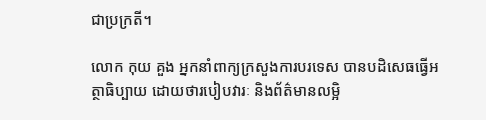ជាប្រក្រតី។

លោក កុយ គួង អ្នកនាំពាក្យក្រសួងការបរទេស បានបដិសេធធ្វើអត្ថាធិប្បាយ ដោយថារបៀបវារៈ និងព័ត៌មានលម្អិ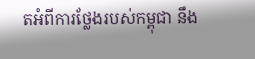តអំពីការថ្លែងរបស់កម្ពុជា នឹង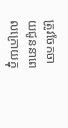ត្រូវចែកចាយជូននាពេលក្រោយក្នុ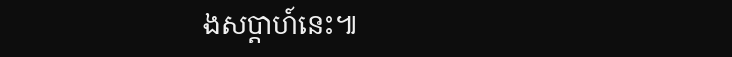ងសប្ដាហ៍នេះ៕